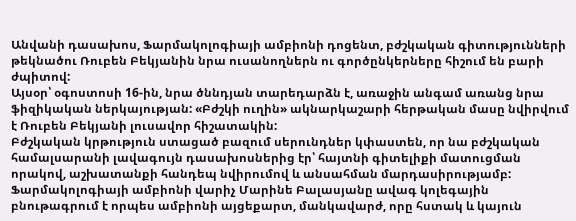Անվանի դասախոս, Ֆարմակոլոգիայի ամբիոնի դոցենտ, բժշկական գիտությունների թեկնածու Ռուբեն Բեկյանին նրա ուսանողներն ու գործընկերները հիշում են բարի ժպիտով:
Այսօր՝ օգոստոսի 16-ին, նրա ծննդյան տարեդարձն է, առաջին անգամ առանց նրա ֆիզիկական ներկայության: «Բժշկի ուղին» ակնարկաշարի հերթական մասը նվիրվում է Ռուբեն Բեկյանի լուսավոր հիշատակին:
Բժշկական կրթություն ստացած բազում սերունդներ կփաստեն, որ նա բժշկական համալսարանի լավագույն դասախոսներից էր՝ հայտնի գիտելիքի մատուցման որակով, աշխատանքի հանդեպ նվիրումով և անսահման մարդասիրությամբ:
Ֆարմակոլոգիայի ամբիոնի վարիչ Մարինե Բալասյանը ավագ կոլեգային բնութագրում է որպես ամբիոնի այցեքարտ, մանկավարժ, որը հստակ և կայուն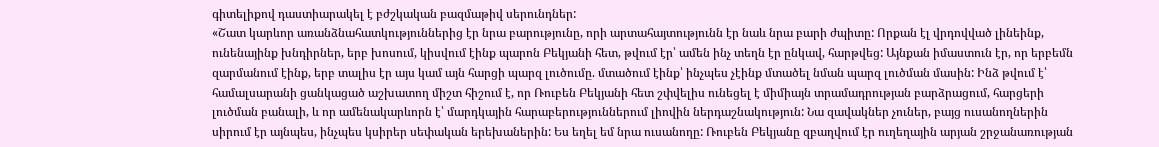գիտելիքով դաստիարակել է բժշկական բազմաթիվ սերունդներ:
«Շատ կարևոր առանձնահատկություններից էր նրա բարությունը, որի արտահայտությունն էր նաև նրա բարի ժպիտը: Որքան էլ վրդովված լինեինք, ունենայինք խնդիրներ, երբ խոսում, կիսվում էինք պարոն Բեկյանի հետ, թվում էր՝ ամեն ինչ տեղն էր ընկավ, հարթվեց: Այնքան իմաստուն էր, որ երբեմն զարմանում էինք, երբ տալիս էր այս կամ այն հարցի պարզ լուծումը. մտածում էինք՝ ինչպես չէինք մտածել նման պարզ լուծման մասին: Ինձ թվում է՝ համալսարանի ցանկացած աշխատող միշտ հիշում է, որ Ռուբեն Բեկյանի հետ շփվելիս ունեցել է միմիայն տրամադրության բարձրացում, հարցերի լուծման բանալի, և որ ամենակարևորն է՝ մարդկային հարաբերություններում լիովին ներդաշնակություն: Նա զավակներ չուներ, բայց ուսանողներին սիրում էր այնպես, ինչպես կսիրեր սեփական երեխաներին: Ես եղել եմ նրա ուսանողը: Ռուբեն Բեկյանը զբաղվում էր ուղեղային արյան շրջանառության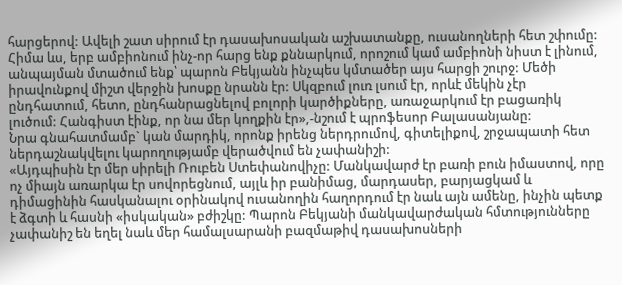հարցերով: Ավելի շատ սիրում էր դասախոսական աշխատանքը, ուսանողների հետ շփումը: Հիմա ևս, երբ ամբիոնում ինչ-որ հարց ենք քննարկում, որոշում կամ ամբիոնի նիստ է լինում, անպայման մտածում ենք՝ պարոն Բեկյանն ինչպես կմտածեր այս հարցի շուրջ: Մեծի իրավունքով միշտ վերջին խոսքը նրանն էր: Սկզբում լուռ լսում էր, որևէ մեկին չէր ընդհատում, հետո, ընդհանրացնելով բոլորի կարծիքները, առաջարկում էր բացառիկ լուծում: Հանգիստ էինք, որ նա մեր կողքին էր»,-նշում է պրոֆեսոր Բալասանյանը:
Նրա գնահատմամբ` կան մարդիկ, որոնք իրենց ներդրումով, գիտելիքով, շրջապատի հետ ներդաշնակվելու կարողությամբ վերածվում են չափանիշի:
«Այդպիսին էր մեր սիրելի Ռուբեն Ստեփանովիչը: Մանկավարժ էր բառի բուն իմաստով, որը ոչ միայն առարկա էր սովորեցնում, այլև իր բանիմաց, մարդասեր, բարյացկամ և դիմացինին հասկանալու օրինակով ուսանողին հաղորդում էր նաև այն ամենը, ինչին պետք է ձգտի և հասնի «իսկական» բժիշկը: Պարոն Բեկյանի մանկավարժական հմտությունները չափանիշ են եղել նաև մեր համալսարանի բազմաթիվ դասախոսների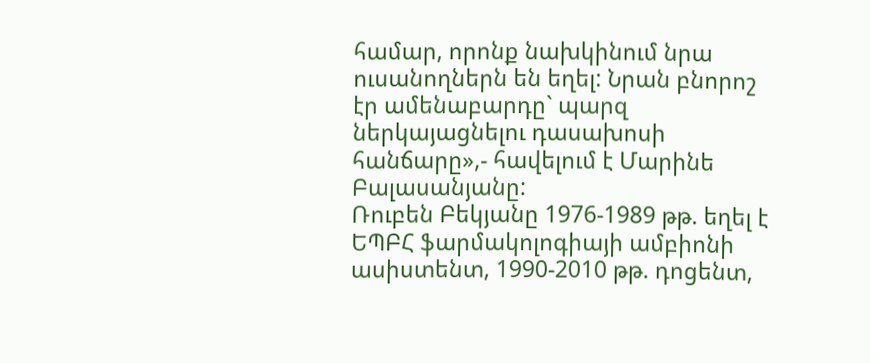համար, որոնք նախկինում նրա ուսանողներն են եղել: Նրան բնորոշ էր ամենաբարդը` պարզ ներկայացնելու դասախոսի հանճարը»,- հավելում է Մարինե Բալասանյանը:
Ռուբեն Բեկյանը 1976-1989 թթ. եղել է ԵՊԲՀ ֆարմակոլոգիայի ամբիոնի ասիստենտ, 1990-2010 թթ. դոցենտ,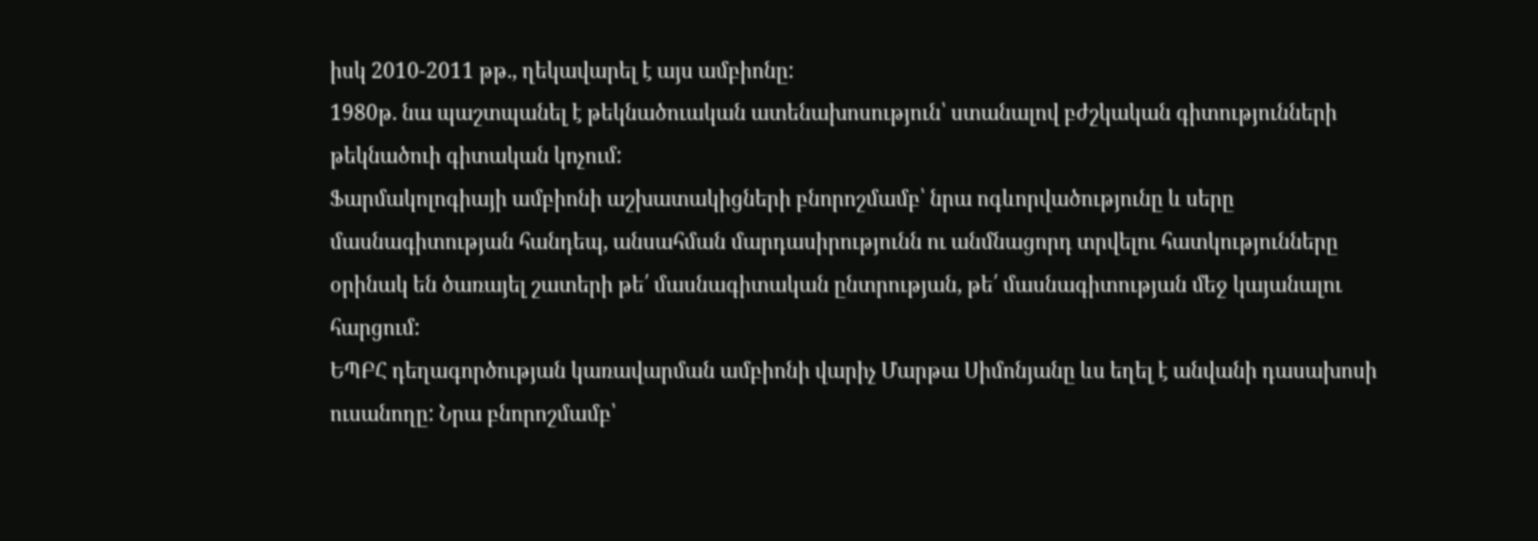իսկ 2010-2011 թթ., ղեկավարել է այս ամբիոնը:
1980թ. նա պաշտպանել է թեկնածուական ատենախոսություն՝ ստանալով բժշկական գիտությունների թեկնածուի գիտական կոչում:
Ֆարմակոլոգիայի ամբիոնի աշխատակիցների բնորոշմամբ՝ նրա ոգևորվածությունը և սերը մասնագիտության հանդեպ, անսահման մարդասիրությունն ու անմնացորդ տրվելու հատկությունները օրինակ են ծառայել շատերի թե՛ մասնագիտական ընտրության, թե՛ մասնագիտության մեջ կայանալու հարցում:
ԵՊԲՀ դեղագործության կառավարման ամբիոնի վարիչ Մարթա Սիմոնյանը ևս եղել է անվանի դասախոսի ուսանողը: Նրա բնորոշմամբ՝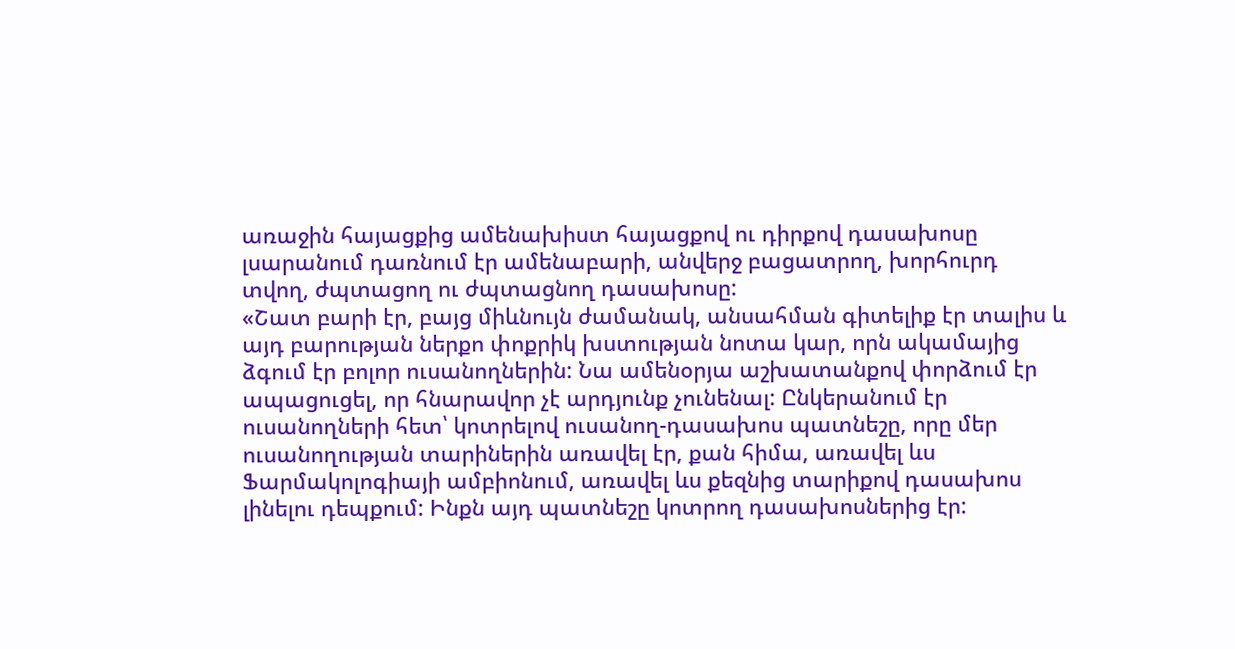առաջին հայացքից ամենախիստ հայացքով ու դիրքով դասախոսը լսարանում դառնում էր ամենաբարի, անվերջ բացատրող, խորհուրդ տվող, ժպտացող ու ժպտացնող դասախոսը:
«Շատ բարի էր, բայց միևնույն ժամանակ, անսահման գիտելիք էր տալիս և այդ բարության ներքո փոքրիկ խստության նոտա կար, որն ակամայից ձգում էր բոլոր ուսանողներին: Նա ամենօրյա աշխատանքով փորձում էր ապացուցել, որ հնարավոր չէ արդյունք չունենալ: Ընկերանում էր ուսանողների հետ՝ կոտրելով ուսանող-դասախոս պատնեշը, որը մեր ուսանողության տարիներին առավել էր, քան հիմա, առավել ևս Ֆարմակոլոգիայի ամբիոնում, առավել ևս քեզնից տարիքով դասախոս լինելու դեպքում: Ինքն այդ պատնեշը կոտրող դասախոսներից էր: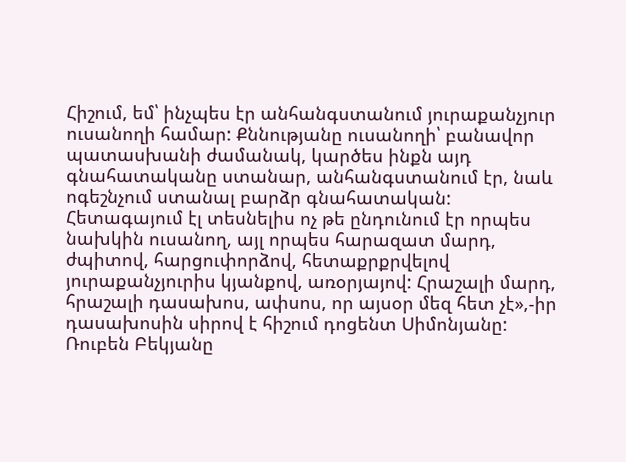Հիշում, եմ՝ ինչպես էր անհանգստանում յուրաքանչյուր ուսանողի համար: Քննությանը ուսանողի՝ բանավոր պատասխանի ժամանակ, կարծես ինքն այդ գնահատականը ստանար, անհանգստանում էր, նաև ոգեշնչում ստանալ բարձր գնահատական: Հետագայում էլ տեսնելիս ոչ թե ընդունում էր որպես նախկին ուսանող, այլ որպես հարազատ մարդ, ժպիտով, հարցուփորձով, հետաքրքրվելով յուրաքանչյուրիս կյանքով, առօրյայով: Հրաշալի մարդ, հրաշալի դասախոս, ափսոս, որ այսօր մեզ հետ չէ»,-իր դասախոսին սիրով է հիշում դոցենտ Սիմոնյանը:
Ռուբեն Բեկյանը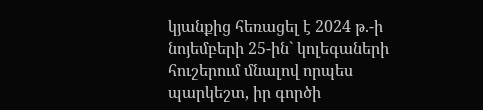կյանքից հեռացել է 2024 թ.-ի նոյեմբերի 25-ին` կոլեգաների հուշերում մնալով որպես պարկեշտ, իր գործի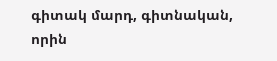գիտակ մարդ, գիտնական, որին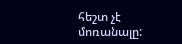հեշտ չէ մոռանալը: